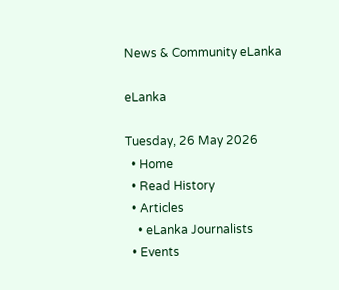News & Community eLanka

eLanka

Tuesday, 26 May 2026
  • Home
  • Read History
  • Articles
    • eLanka Journalists
  • Events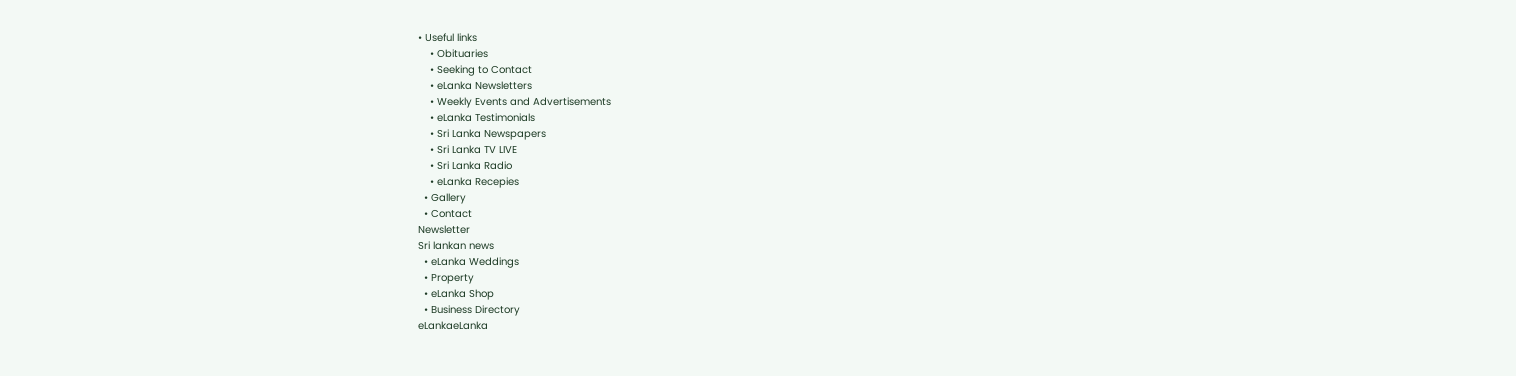• Useful links
    • Obituaries
    • Seeking to Contact
    • eLanka Newsletters
    • Weekly Events and Advertisements
    • eLanka Testimonials
    • Sri Lanka Newspapers
    • Sri Lanka TV LIVE
    • Sri Lanka Radio
    • eLanka Recepies
  • Gallery
  • Contact
Newsletter
Sri lankan news
  • eLanka Weddings
  • Property
  • eLanka Shop
  • Business Directory
eLankaeLanka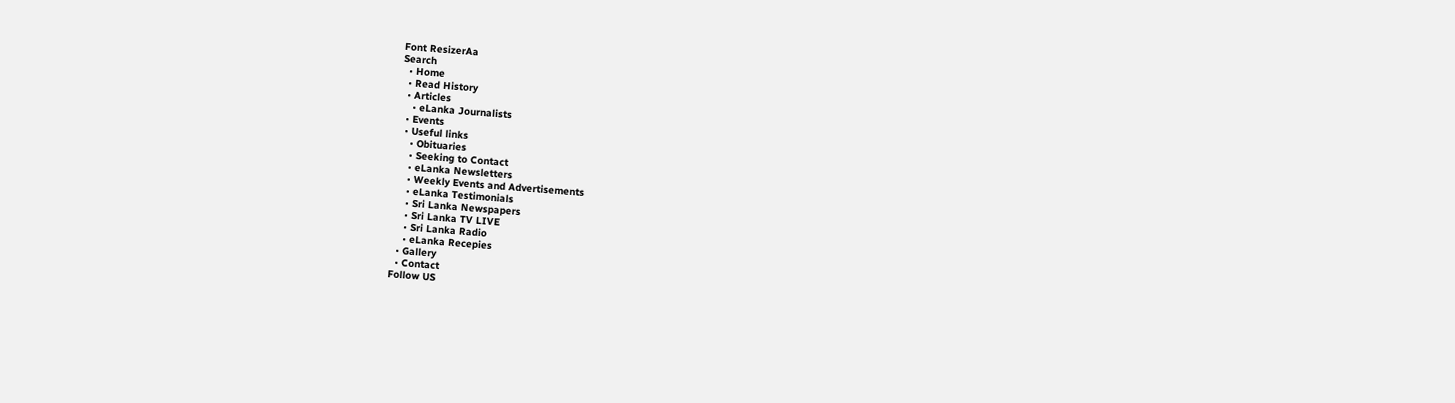Font ResizerAa
Search
  • Home
  • Read History
  • Articles
    • eLanka Journalists
  • Events
  • Useful links
    • Obituaries
    • Seeking to Contact
    • eLanka Newsletters
    • Weekly Events and Advertisements
    • eLanka Testimonials
    • Sri Lanka Newspapers
    • Sri Lanka TV LIVE
    • Sri Lanka Radio
    • eLanka Recepies
  • Gallery
  • Contact
Follow US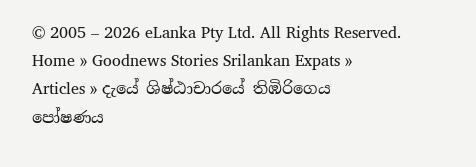© 2005 – 2026 eLanka Pty Ltd. All Rights Reserved.
Home » Goodnews Stories Srilankan Expats » Articles » දැයේ ශිෂ්ඨාචාරයේ තිඹිරිගෙය පෝෂණය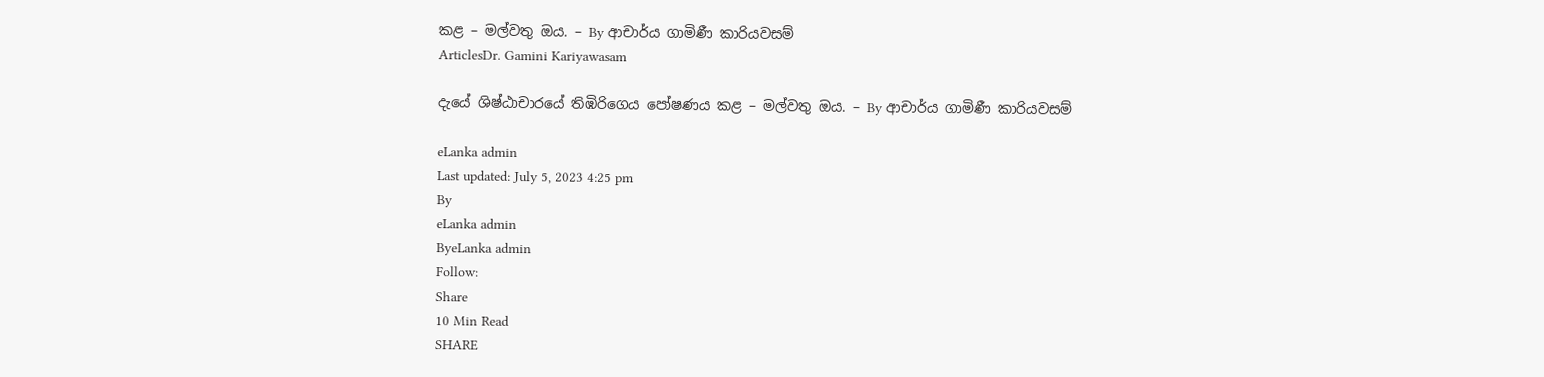කළ – මල්වතු ඔය. – By ආචාර්ය ගාමිණී කාරියවසම්
ArticlesDr. Gamini Kariyawasam

දැයේ ශිෂ්ඨාචාරයේ තිඹිරිගෙය පෝෂණය කළ – මල්වතු ඔය. – By ආචාර්ය ගාමිණී කාරියවසම්

eLanka admin
Last updated: July 5, 2023 4:25 pm
By
eLanka admin
ByeLanka admin
Follow:
Share
10 Min Read
SHARE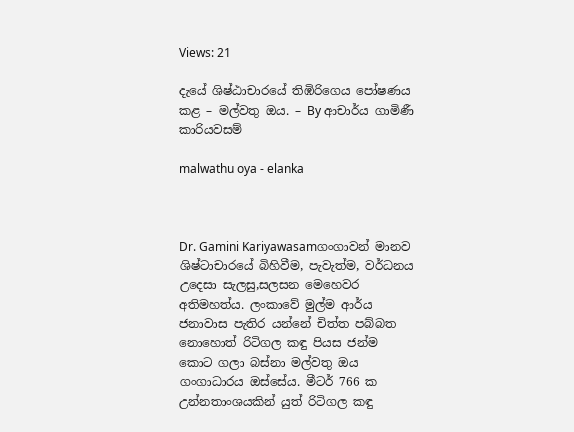Views: 21

දැයේ ශිෂ්ඨාචාරයේ තිඹිරිගෙය පෝෂණය කළ – මල්වතු ඔය. – By ආචාර්ය ගාමිණී කාරියවසම්

malwathu oya - elanka



Dr. Gamini Kariyawasamගංගාවන් මානව ශිෂ්ටාචාරයේ බිහිවීම, පැවැත්ම, වර්ධනය උදෙසා සැලසු,සලසන මෙහෙවර අතිමහත්ය. ලංකාවේ මුල්ම ආර්ය ජනාවාස පැතිර යන්නේ චිත්ත පබ්බත නොහොත් රිටිගල කඳු පියස ජන්ම කොට ගලා බස්නා මල්වතු ඔය ගංගාධාරය ඔස්සේය. මීටර් 766 ක උන්නතාංශයකින් යුත් රිටිගල කඳු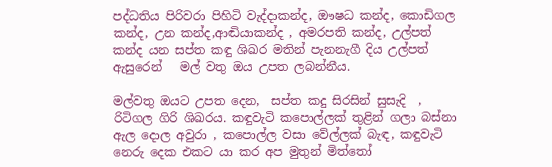පද්ධතිය පිරිවරා පිහිටි වැද්දාකන්ද, ඖෂධ කන්ද, කොඩිගල කන්ද, උන කන්ද,ආඬියාකන්ද , අමරපති කන්ද, උල්පත් කන්ද යන සප්ත කඳු ශිඛර මතින් පැනනැගී දිය උල්පත් ඇසුරෙන්   මල් වතු ඔය උපත ලබන්නීය.

මල්වතු ඔයට උපත දෙන,  සප්ත කදු සිරසින් සුසැදි  , රිටිගල ගිරි ශිඛරය. කඳුවැටි කපොල්ලක් තුළින් ගලා බස්නා ඇල දොල අවුරා , කපොල්ල වසා වේල්ලක් බැඳ, කඳුවැටි නෙරු දෙක එකට යා කර අප මුතුන් මිත්තෝ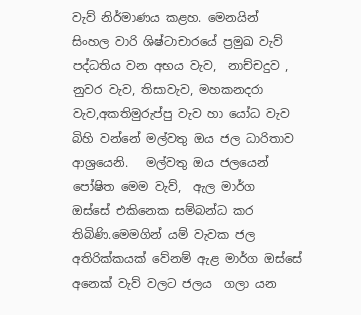වැව් නිර්මාණය කළහ. මෙනයින්  සිංහල වාරි ශිෂ්ටාචාරයේ ප්‍රමුඛ වැව් පද්ධතිය වන අභය වැව,  නාච්චදුව , නුවර වැව, තිසාවැව, මහකනදරා වැව,අකතිමුරුප්පු වැව හා යෝධ වැව  බිහි වන්නේ මල්වතු ඔය ජල ධාරිතාව  ආශ්‍රයෙනි.   මල්වතු ඔය ජලයෙන් පෝෂිත මෙම වැව්,  ඇල මාර්ග  ඔස්සේ එකිනෙක සම්බන්ධ කර තිබිණි.මෙමගින් යම් වැවක ජල අතිරික්කයක් වේනම් ඇළ මාර්ග ඔස්සේ අනෙක් වැව් වලට ජලය  ගලා යන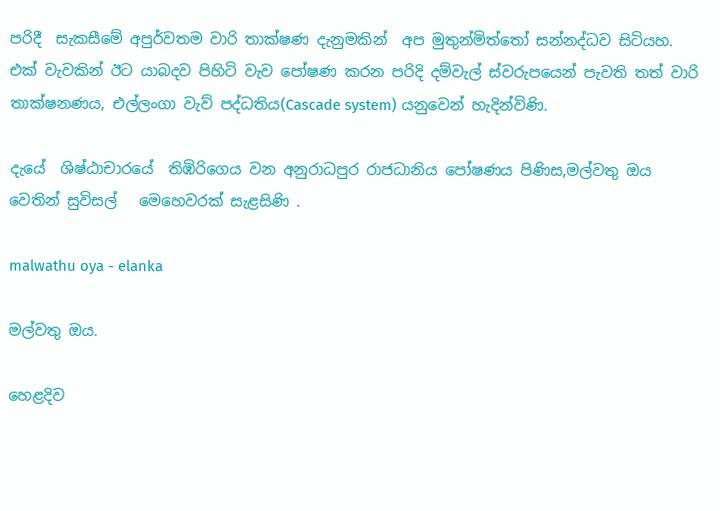පරිදී  සැකසීමේ අපුර්වතම වාරි තාක්ෂණ දැනුමකින්  අප මුතුන්මිත්තෝ සන්නද්ධව සිටියහ. එක් වැවකින් ඊට යාබදව පිහිටි වැව පෝෂණ කරන පරිදි දම්වැල් ස්වරුපයෙන් පැවති තත් වාරි තාක්ෂනණය, එල්ලංගා වැව් පද්ධතිය(Cascade system) යනුවෙන් හැදින්විණි.

දැයේ  ශිෂ්ඨාචාරයේ  තිඹිරිගෙය වන අනුරාධපුර රාජධානිය පෝෂණය පිණිස,මල්වතු ඔය වෙතින් සුවිසල්   මෙහෙවරක් සැළසිණි .

malwathu oya - elanka

මල්වතු ඔය.

හෙළදිව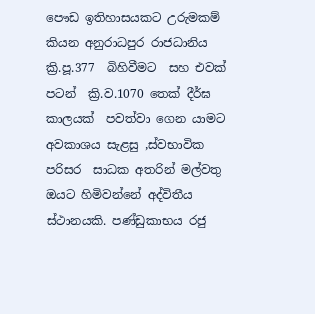පෞඩ ඉතිහාසයකට උරුමකම් කියන අනුරාධපුර රාජධානිය  ක්‍රි.පූ.377  බිහිවීමට  සහ එවක් පටන්  ක්‍රි.ව.1070 තෙක් දීර්ඝ කාලයක්  පවත්වා ගෙන යාමට අවකාශය සැළසු ,ස්වභාවික පරිසර  සාධක අතරින් මල්වතු ඔයට හිමිවන්නේ අද්විතීය ස්ථානයකි. පණ්ඩුකාභය රජු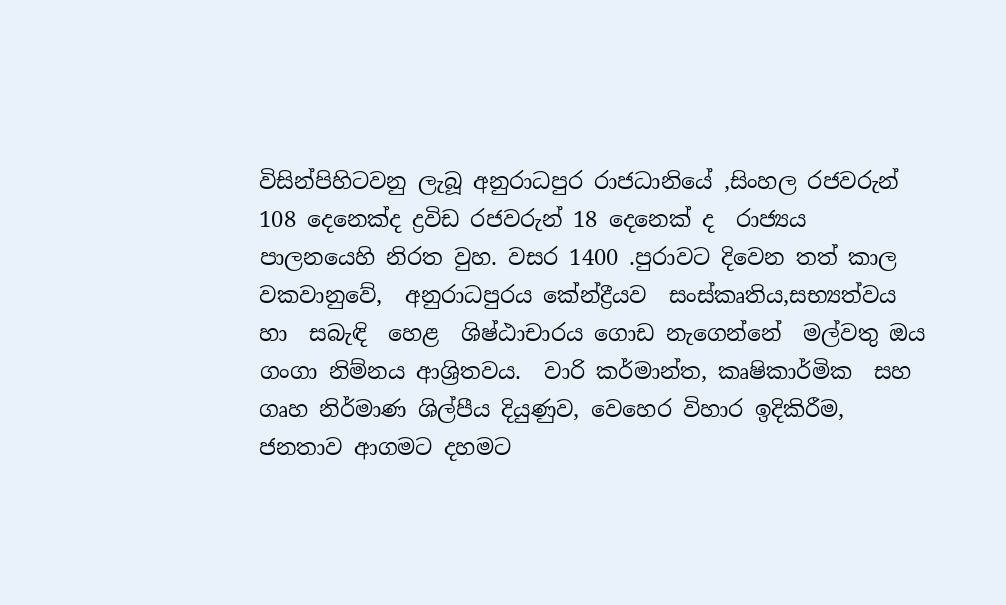විසින්පිහිටවනු ලැබූ අනුරාධපුර රාජධානියේ ,සිංහල රජවරුන් 108 දෙනෙක්ද ද්‍රවිඩ රජවරුන් 18 දෙනෙක් ද  රාජ්‍යය පාලනයෙහි නිරත වුහ. වසර 1400 .පුරාවට දිවෙන තත් කාල වකවානුවේ,  අනුරාධපුරය කේන්ද්‍රීයව  සංස්කෘතිය,සභ්‍යත්වය හා  සබැඳි  හෙළ  ශිෂ්ඨාචාරය ගොඩ නැගෙන්නේ  මල්වතු ඔය ගංගා නිම්නය ආශ්‍රිතවය.  වාරි කර්මාන්ත, කෘෂිකාර්මික  සහ  ගෘහ නිර්මාණ ශිල්පීය දියුණුව, වෙහෙර විහාර ඉදිකිරීම, ජනතාව ආගමට දහමට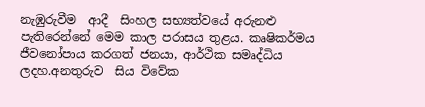නැඹුරුවීම  ආදී  සිංහල සභ්‍යත්වයේ අරුනළු පැතිරෙන්නේ මෙම කාල පරාසය තුළය. කෘෂිකර්මය ජීවනෝපාය කරගත් ජනයා, ආර්ථික සමෘද්ධිය ලදහ.අනතුරුව  සිය විවේක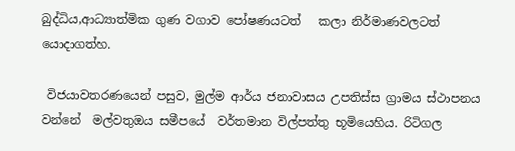බුද්ධිය,ආධ්‍යාත්මික ගුණ වගාව පෝෂණයටත්   කලා නිර්මාණවලටත් යොදාගත්හ.

 විජයාවතරණයෙන් පසුව, මුල්ම ආර්ය ජනාවාසය උපතිස්ස ග්‍රාමය ස්ථාපනය වන්නේ  මල්වතුඔය සමීපයේ  වර්තමාන විල්පත්තු භූමියෙහිය. රිටිගල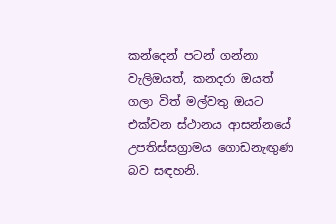කන්දෙන් පටන් ගන්නා වැලිඔයත්, කනදරා ඔයත් ගලා විත් මල්වතු ඔයට එක්වන ස්ථානය ආසන්නයේ උපතිස්සග්‍රාමය ගොඩනැඟුණ බව සඳහනි.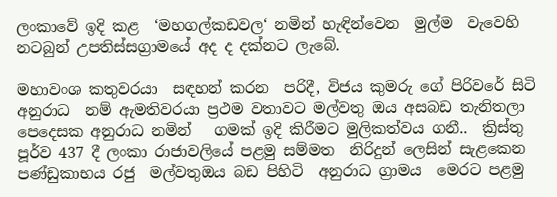ලංකාවේ ඉදි කළ  ‘මහගල්කඩවල‘ නමින් හැඳින්වෙන  මුල්ම  වැවෙහි නටබුන් උපතිස්සග්‍රාමයේ අද ද දක්නට ලැබේ.

මහාවංශ කතුවරයා  සඳහන් කරන  පරිදී, විජය කුමරු ගේ පිරිවරේ සිටි අනුරාධ  නම් ඇමතිවරයා ප්‍රථම වතාවට මල්වතු ඔය අසබඩ තැනිතලා පෙදෙසක අනුරාධ නමින්   ගමක් ඉදි කිරීමට මුලිකත්වය ගනී..  ක්‍රිස්තු පූර්ව 437 දී ලංකා රාජාවලියේ පළමු සම්මත  නිරිදුන් ලෙසින් සැළකෙන  පණ්ඩුකාභය රජු  මල්වතුඔය බඩ පිහිටි  අනුරාධ ග්‍රාමය  මෙරට පළමු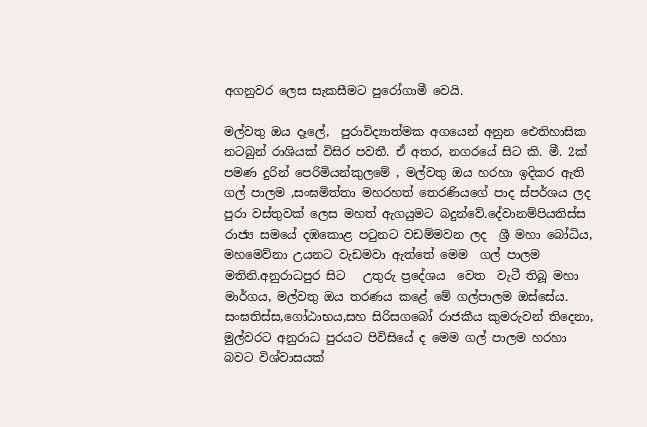අගනුවර ලෙස සැකසීමට පුරෝගාමී වෙයි.

මල්වතු ඔය දෑලේ,  පුරාවිද්‍යාත්මක අගයෙන් අනුන ඓතිහාසික නටබුන් රාශියක් විසිර පවතී. ඒ අතර, නගරයේ සිට කි. මී. 2ක් පමණ දුරින් පෙරිමියන්කුලමේ , මල්වතු ඔය හරහා ඉදිකර ඇති ගල් පාලම ,සංඝමිත්තා මහරහත් තෙරණියගේ පාද ස්පර්ශය ලද පුරා වස්තුවක් ලෙස මහත් ඇගයුමට බදුන්වේ.දේවානම්පියතිස්ස රාජ්‍ය සමයේ දඹකොළ පටුනට වඩම්මවන ලද  ශ්‍රී මහා බෝධිය, මහමෙව්නා උයනට වැඩමවා ඇත්තේ මෙම  ගල් පාලම මතිනි.අනුරාධපුර සිට   උතුරු ප්‍රදේශය  වෙත  වැටී තිබූ මහා මාර්ගය, මල්වතු ඔය තරණය කළේ මේ ගල්පාලම ඔස්සේය. සංඝතිස්ස,ගෝඨාභය,සහ සිරිසගබෝ රාජකීය කුමරුවන් තිදෙනා, මුල්වරට අනුරාධ පුරයට පිවිසියේ ද මෙම ගල් පාලම හරහා බවට විශ්වාසයක්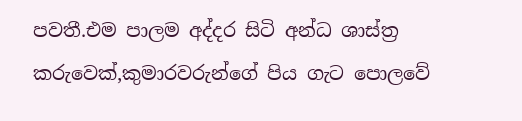පවතී.එම පාලම අද්දර සිටි අන්ධ ශාස්ත්‍ර කරුවෙක්,කුමාරවරුන්ගේ පිය ගැට පොලවේ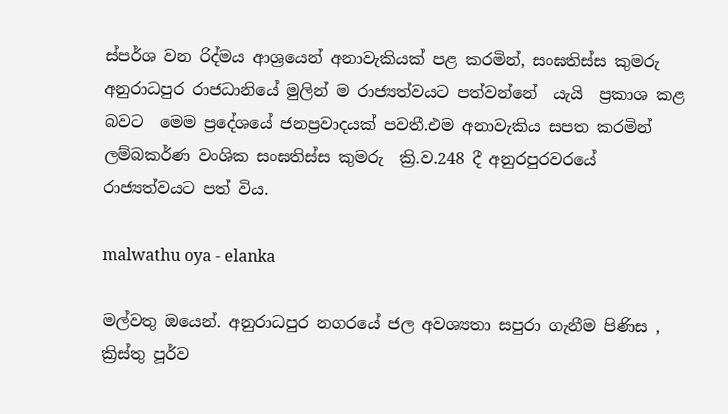ස්පර්ශ වන රිද්මය ආශ්‍රයෙන් අනාවැකියක් පළ කරමින්, සංඝතිස්ස කුමරු  අනුරාධපුර රාජධානියේ මුලින් ම රාජ්‍යත්වයට පත්වන්නේ  යැයි  ප්‍රකාශ කළ බවට  මෙම ප්‍රදේශයේ ජනප්‍රවාදයක් පවතී.එම අනාවැකිය සපත කරමින් ලම්බකර්ණ වංශික සංඝතිස්ස කුමරු  ක්‍රි.ව.248 දී අනුරපුරවරයේ  රාජ්‍යත්වයට පත් විය.

malwathu oya - elanka

මල්වතු ඔයෙන්. අනුරාධපුර නගරයේ ජල අවශ්‍යතා සපුරා ගැනීම පිණිස ,  ක්‍රිස්තු පූර්ව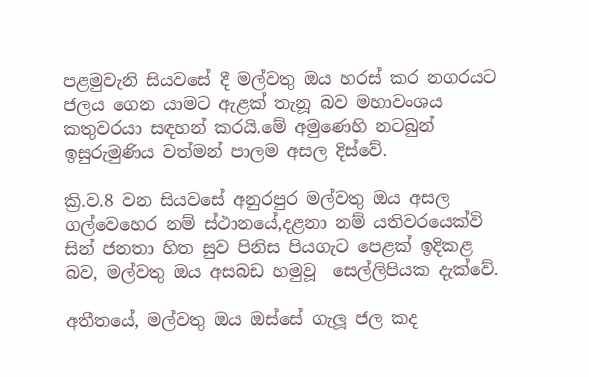පළමුවැනි සියවසේ දී මල්වතු ඔය හරස් කර නගරයට ජලය ගෙන යාමට ඇළක් තැනූ බව මහාවංශය  කතුවරයා සඳහන් කරයි.මේ අමුණෙහි නටබුන්  ඉසුරුමුණිය වත්මන් පාලම අසල දිස්වේ.

ක්‍රි.ව.8 වන සියවසේ අනුරපුර මල්වතු ඔය අසල ගල්වෙහෙර නම් ස්ථානයේ,දළනා නම් යතිවරයෙක්වි සින් ජනතා හිත සුව පිනිස පියගැට පෙළක් ඉදිකළ බව, මල්වතු ඔය අසබඩ හමුවූ  සෙල්ලිපියක දැක්වේ.

අතීතයේ, මල්වතු ඔය ඔස්සේ ගැලූ ජල කද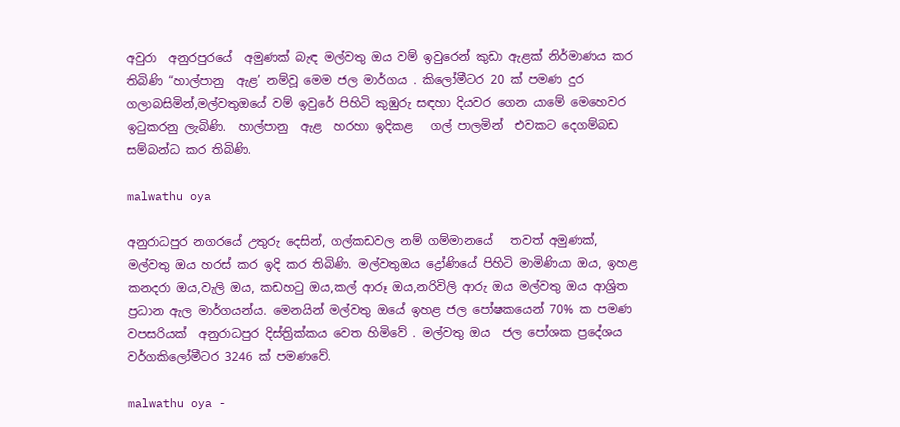අවුරා  අනුරපුරයේ  අමුණක් බැඳ මල්වතු ඔය වම් ඉවුරෙන් කුඩා ඇළක් නිර්මාණය කර තිබිණි “හාල්පානු  ඇළ’ නම්වූ මෙම ජල මාර්ගය . කිලෝමීටර 20 ක් පමණ දුර ගලාබසිමින්,මල්වතුඔයේ වම් ඉවුරේ පිහිටි කුඹුරු සඳහා දියවර ගෙන යාමේ මෙහෙවර ඉටුකරනු ලැබිණි.  හාල්පානු  ඇළ  හරහා ඉදිකළ   ගල් පාලමින්  එවකට දෙගම්බඩ සම්බන්ධ කර තිබිණි.

malwathu oya

අනුරාධපුර නගරයේ උතුරු දෙසින්, ගල්කඩවල නම් ගම්මානයේ   තවත් අමුණක්‌,   මල්වතු ඔය හරස්‌ කර ඉදි කර තිබිණි. මල්වතුඔය ද්‍රෝණියේ පිහිටි මාමිණියා ඔය, ඉහළ කනදරා ඔය,වැලි ඔය, කඩහටු ඔය,කල් ආරූ ඔය,නරිවිලි ආරු ඔය මල්වතු ඔය ආශ්‍රිත ප්‍රධාන ඇල මාර්ගයන්ය. මෙනයින් මල්වතු ඔයේ ඉහළ ජල පෝෂකයෙන් 70% ක පමණ වපසරියක්  අනුරාධපුර දිස්ත්‍රික්කය වෙත හිමිවේ . මල්වතු ඔය  ජල පෝශක ප්‍රදේශය වර්ගකිලෝමීටර 3246 ක් පමණවේ.

malwathu oya -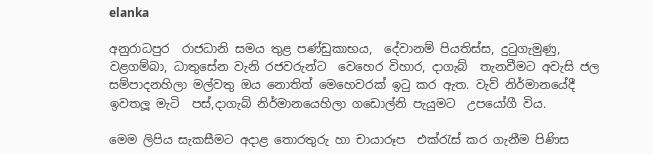elanka

අනුරාධපුර  රාජධානි සමය තුළ පණ්ඩුකාභය,  දේවානම් පියතිස්ස, දුටුගැමුණු, වළගම්බා, ධාතුසේන වැනි රජවරුන්ට  වෙහෙර විහාර, දාගැබ්  තැනවීමට අවැසි ජල සම්පාදනහිලා මල්වතු ඔය නොතිත් මෙහෙවරක් ඉටු කර ඇත. වැව් නිර්මානයේදී ඉවතලූ මැටි  පස්,දාගැබ් නිර්මානයෙහිලා ගඩොල්නි පැයුමට  උපයෝගී විය.

මෙම ලිපිය සැකසීමට අදාළ තොරතුරු හා චායාරූප  එක්රැස් කර ගැනීම පිණිස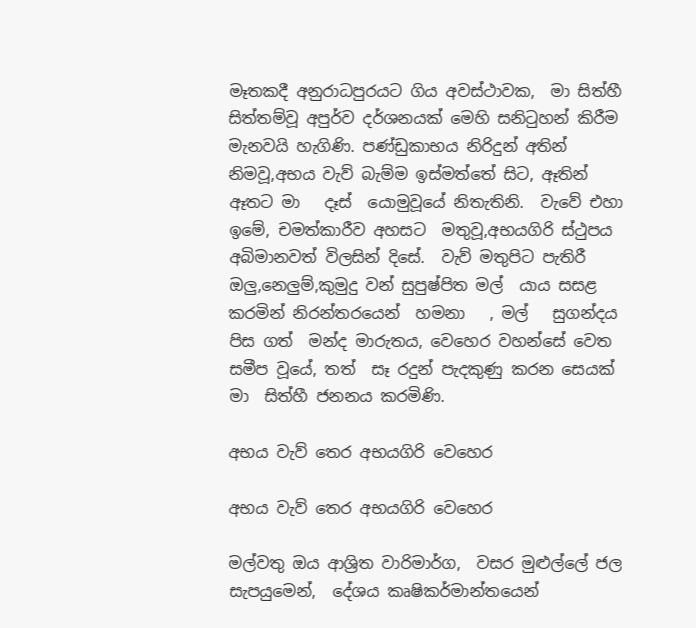මෑතකදී අනුරාධපුරයට ගිය අවස්ථාවක,  මා සිත්හී සිත්තම්වූ අපුර්ව දර්ශනයක් මෙහි සනිටුහන් කිරීම මැනවයි හැගිණි. පණ්ඩුකාභය නිරිදුන් අතින් නිමවූ,අභය වැව් බැම්ම ඉස්මත්තේ සිට, ඈතින් ඈතට මා   දෑස්  යොමුවූයේ නිතැතිනි.  වැවේ එහා ඉමේ, චමත්කාරීව අහසට  මතුවූ,අභයගිරි ස්ථුපය  අබිමානවත් විලසින් දිසේ.  වැව් මතුපිට පැතිරී ඔලු,නෙලුම්,කුමුදු වන් සුපුෂ්පිත මල්  යාය සසළ කරමින් නිරන්තරයෙන්  හමනා   , මල්   සුගන්දය පිස ගත්  මන්ද මාරුතය, වෙහෙර වහන්සේ වෙත සමීප වූයේ, තත්  සෑ රදුන් පැදකුණු කරන සෙයක් මා  සිත්හී ජනනය කරමිණි.

අභය වැව් තෙර අභයගිරි වෙහෙර

අභය වැව් තෙර අභයගිරි වෙහෙර

මල්වතු ඔය ආශ්‍රිත වාරිමාර්ග,  වසර මුළුල්ලේ ජල සැපයුමෙන්,  දේශය කෘෂිකර්මාන්තයෙන්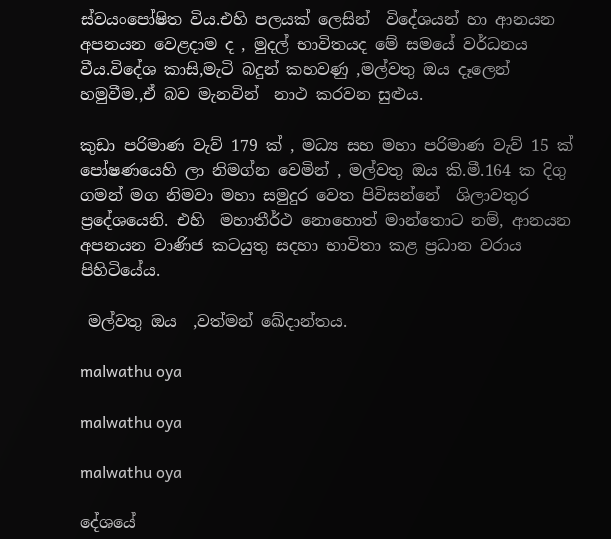ස්වයංපෝෂිත විය.එහි පලයක් ලෙසින්  විදේශයන් හා ආනයන අපනයන වෙළදාම ද , මුදල් භාවිතයද මේ සමයේ වර්ධනය වීය.විදේශ කාසි,මැටි බදුන් කහවණු ,මල්වතු ඔය දෑලෙන් හමුවීම.,ඒ බව මැනවින්  නාථ කරවන සුළුය.

කුඩා පරිමාණ වැව් 179 ක් , මධ්‍ය සහ මහා පරිමාණ වැව් 15 ක් පෝෂණයෙහි ලා නිමග්න වෙමින් , මල්වතු ඔය කි.මී.164 ක දිගු ගමන් මග නිමවා මහා සමුදුර වෙත පිවිසන්නේ  ශිලාවතුර ප්‍රදේශයෙනි. එහි  මහාතීර්ථ නොහොත් මාන්තොට නම්, ආනයන අපනයන වාණිජ කටයුතු සදහා භාවිතා කළ ප්‍රධාන වරාය පිහිටියේය.

 මල්වතු ඔය  ,වත්මන් ඛේදාන්තය.

malwathu oya

malwathu oya

malwathu oya

දේශයේ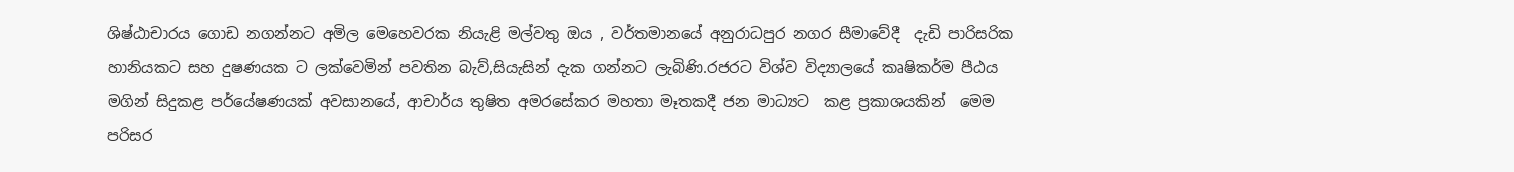ශිෂ්ඨාචාරය ගොඩ නගන්නට අමිල මෙහෙවරක නියැළි මල්වතු ඔය , වර්තමානයේ අනුරාධපුර නගර සීමාවේදී  දැඩි පාරිසරික හානියකට සහ දුෂණයක ට ලක්වෙමින් පවතින බැව්,සියැසින් දැක ගන්නට ලැබිණි.රජරට විශ්ව විද්‍යාලයේ කෘෂිකර්ම පීඨය මගින් සිදුකළ පර්යේෂණයක් අවසානයේ, ආචාර්ය තුෂිත අමරසේකර මහතා මෑතකදී ජන මාධ්‍යට  කළ ප්‍රකාශයකින්  මෙම පරිසර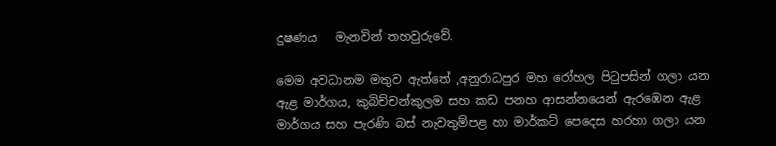දුෂණය   මැනවින් තහවුරුවේ.

මෙම අවධානම මතුව ඇත්තේ ,අනුරාධපුර මහ රෝහල පිටුපසින් ගලා යන ඇළ මාර්ගය, කුබිච්චන්කුලම සහ කඩ පනහ ආසන්නයෙන් ඇරඹෙන ඇළ මාර්ගය සහ පැරණි බස් නැවතුම්පළ හා මාර්කට් පෙදෙස හරහා ගලා යන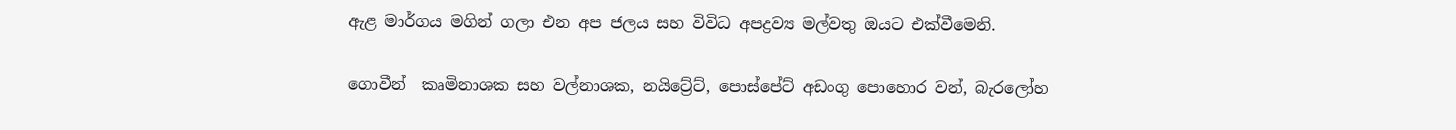ඇළ මාර්ගය මගින් ගලා එන අප ජලය සහ විවිධ අපද්‍රව්‍ය මල්වතු ඔයට එක්වීමෙනි.

ගොවීන්  කෘමිනාශක සහ වල්නාශක, නයිට්‍රේට්, පොස්පේට් අඩංගු පොහොර වන්, බැරලෝහ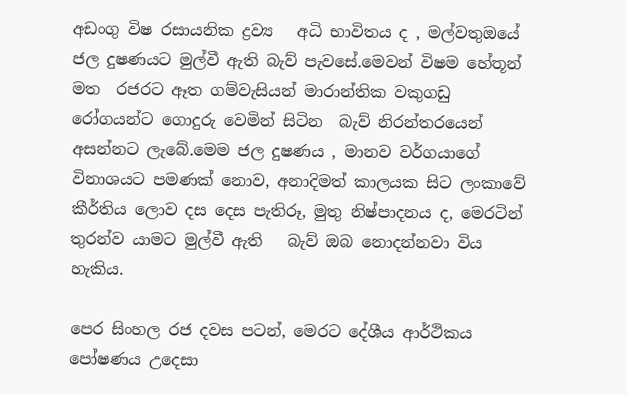අඩංගු විෂ රසායනික ද්‍රව්‍ය   අධි භාවිතය ද , මල්වතුඔයේ ජල දුෂණයට මුල්වී ඇති බැව් පැවසේ.මෙවන් විෂම හේතූන් මත  රජරට ඈත ගම්වැසියන් මාරාන්තික වකුගඩු රෝගයන්ට ගොදුරු වෙමින් සිටින  බැව් නිරන්තරයෙන් අසන්නට ලැබේ.මෙම ජල දුෂණය , මානව වර්ගයාගේ විනාශයට පමණක් නොව, අනාදිමත් කාලයක සිට ලංකාවේ කීර්තිය ලොව දස දෙස පැතිරූ, මුතු නිෂ්පාදනය ද, මෙරටින් තුරන්ව යාමට මුල්වී ඇති   බැව් ඔබ නොදන්නවා විය හැකිය.

පෙර සිංහල රජ දවස පටන්, මෙරට දේශීය ආර්ථිකය පෝෂණය උදෙසා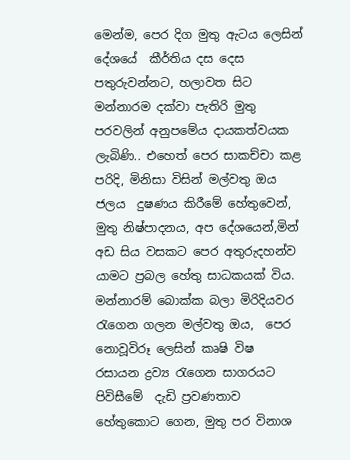මෙන්ම, පෙර දිග මුතු ඇටය ලෙසින් දේශයේ  කීර්තිය දස දෙස පතුරුවන්නට, හලාවත සිට මන්නාරම දක්වා පැතිරි මුතු පරවලින් අනුපමේය දායකත්වයක ලැබිණි.. එහෙත් පෙර සාකච්චා කළ පරිදි, මිනිසා විසින් මල්වතු ඔය ජලය  දුෂණය කිරීමේ හේතුවෙන්, මුතු නිෂ්පාදනය, අප දේශයෙන්,මින් අඩ සිය වසකට පෙර අතුරුදහන්ව යාමට ප්‍රබල හේතු සාධකයක් විය. මන්නාරම් බොක්ක බලා මිරිදියවර රැගෙන ගලන මල්වතු ඔය,  පෙර නොවූවිරූ ලෙසින් කෘෂි විෂ  රසායන ද්‍රව්‍ය රැගෙන සාගරයට පිවිසීමේ  දැඩි ප්‍රවණතාව හේතුකොට ගෙන, මුතු පර විනාශ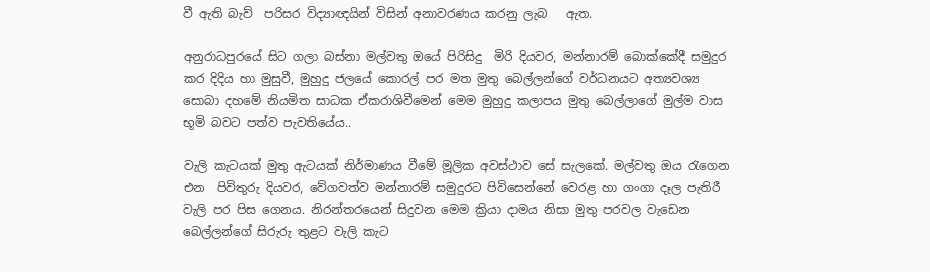වී ඇති බැව්  පරිසර විද්‍යාඥයින් විසින් අනාවරණය කරනු ලැබ   ඇත.

අනුරාධපුරයේ සිට ගලා බස්නා මල්වතු ඔයේ පිරිසිදු  මිරි දියවර, මන්නාරම් බොක්කේදී සමුදුර කර දිදිය හා මුසුවී, මුහුදු ජලයේ කොරල් පර මත මුතු බෙල්ලන්ගේ වර්ධනයට අත්‍යවශ්‍ය සොබා දහමේ නියමිත සාධක ඒකරාශිවීමෙන් මෙම මුහුදු කලාපය මුතු බෙල්ලාගේ මුල්ම වාස භූමි බවට පත්ව පැවතියේය..

වැලි කැටයක් මුතු ඇටයක් නිර්මාණය වීමේ මූලික අවස්ථාව සේ සැලකේ. මල්වතු ඔය රැගෙන එන  පිවිතුරු දියවර, වේගවත්ව මන්නාරම් සමුදුරට පිවිසෙන්නේ වෙරළ හා ගංගා දෑල පැතිරී වැලි පර පිස ගෙනය. නිරන්තරයෙන් සිදුවන මෙම ක්‍රියා දාමය නිසා මුතු පරවල වැඩෙන බෙල්ලන්ගේ සිරුරු තුළට වැලි කැට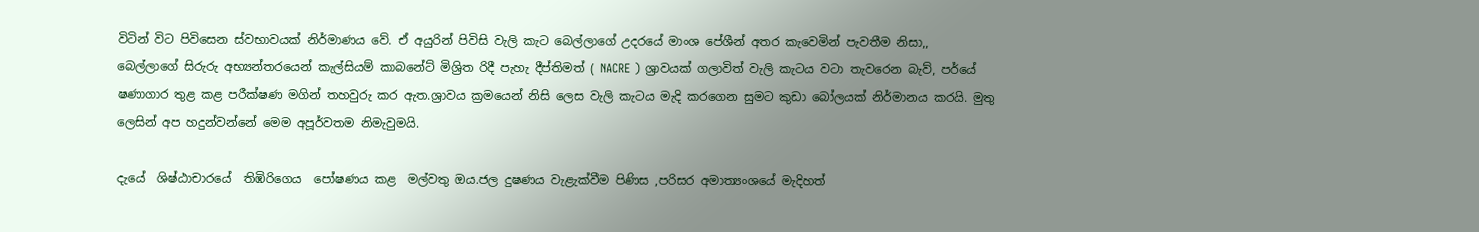විටින් විට පිවිසෙන ස්වභාවයක් නිර්මාණය වේ. ඒ අයුරින් පිවිසි වැලි කැට බෙල්ලාගේ උදරයේ මාංශ පේශීන් අතර කැවෙමින් පැවතීම නිසා,,  බෙල්ලාගේ සිරුරු අභ්‍යන්තරයෙන් කැල්සියම් කාබනේට් මිශ්‍රිත රිදී පැහැ දීප්තිමත් ( NACRE ) ශ්‍රාවයක් ගලාවිත් වැලි කැටය වටා තැවරෙන බැව්, පර්යේ ෂණාගාර තුළ කළ පරීක්ෂණ මගින් තහවුරු කර ඇත.ශ්‍රාවය ක්‍රමයෙන් නිසි ලෙස වැලි කැටය මැදි කරගෙන සුමට කුඩා බෝලයක් නිර්මානය කරයි. මුතු ලෙසින් අප හදුන්වන්නේ මෙම අපූර්වතම නිමැවුමයි.

දැයේ  ශිෂ්ඨාචාරයේ  තිඹිරිගෙය  පෝෂණය කළ  මල්වතු ඔය.ජල දුෂණය වැළැක්වීම පිණිස ,පරිසර අමාත්‍යංශයේ මැදිහත්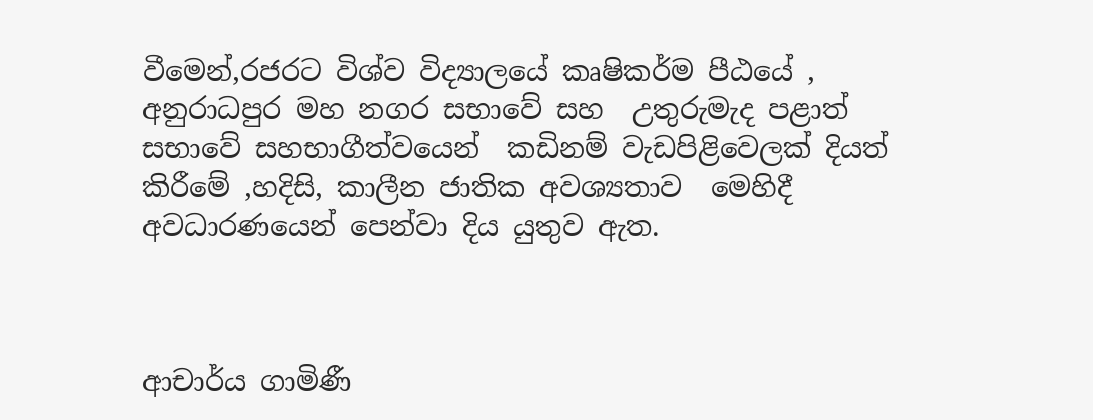වීමෙන්,රජරට විශ්ව විද්‍යාලයේ කෘෂිකර්ම පීඨයේ , අනුරාධපුර මහ නගර සභාවේ සහ  උතුරුමැද පළාත් සභාවේ සහභාගීත්වයෙන්  කඩිනම් වැඩපිළිවෙලක් දියත් කිරීමේ ,හදිසි, කාලීන ජාතික අවශ්‍යතාව  මෙහිදී අවධාරණයෙන් පෙන්වා දිය යුතුව ඇත.



ආචාර්ය ගාමිණී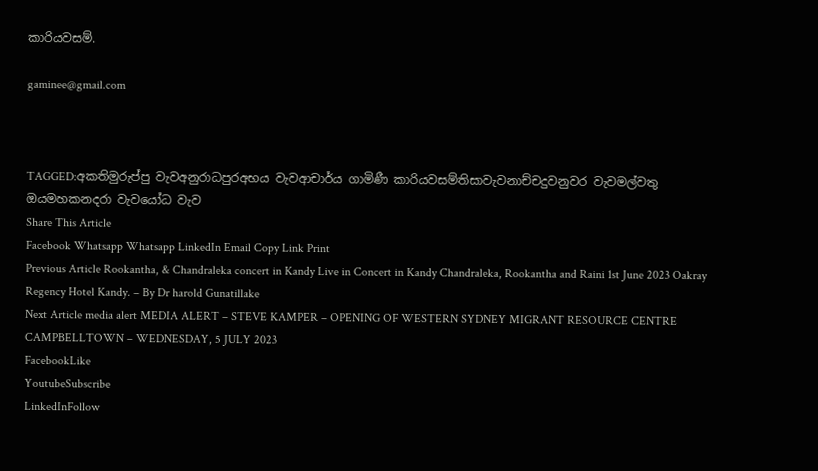කාරියවසම්.

gaminee@gmail.com



TAGGED:අකතිමුරුප්පු වැවඅනුරාධපුරඅභය වැවආචාර්ය ගාමිණී කාරියවසම්තිසාවැවනාච්චදුවනුවර වැවමල්වතු ඔයමහකනදරා වැවයෝධ වැව
Share This Article
Facebook Whatsapp Whatsapp LinkedIn Email Copy Link Print
Previous Article Rookantha, & Chandraleka concert in Kandy Live in Concert in Kandy Chandraleka, Rookantha and Raini 1st June 2023 Oakray Regency Hotel Kandy. – By Dr harold Gunatillake
Next Article media alert MEDIA ALERT – STEVE KAMPER – OPENING OF WESTERN SYDNEY MIGRANT RESOURCE CENTRE CAMPBELLTOWN – WEDNESDAY, 5 JULY 2023
FacebookLike
YoutubeSubscribe
LinkedInFollow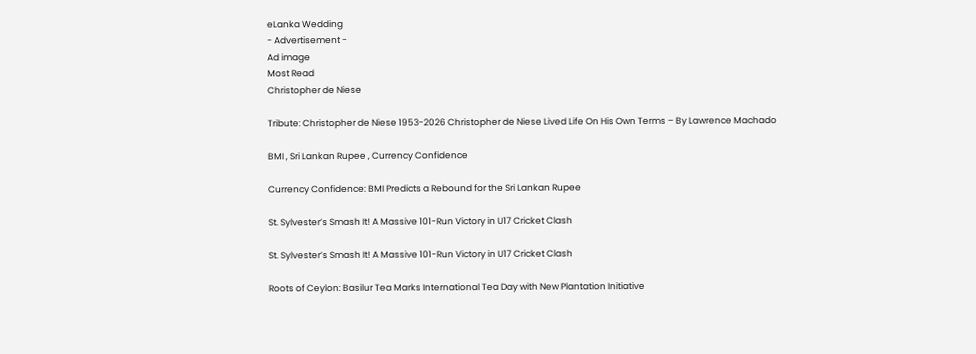eLanka Wedding
- Advertisement -
Ad image
Most Read
Christopher de Niese

Tribute: Christopher de Niese 1953-2026 Christopher de Niese Lived Life On His Own Terms – By Lawrence Machado

BMI , Sri Lankan Rupee , Currency Confidence

Currency Confidence: BMI Predicts a Rebound for the Sri Lankan Rupee

St. Sylvester’s Smash It! A Massive 101-Run Victory in U17 Cricket Clash

St. Sylvester’s Smash It! A Massive 101-Run Victory in U17 Cricket Clash

Roots of Ceylon: Basilur Tea Marks International Tea Day with New Plantation Initiative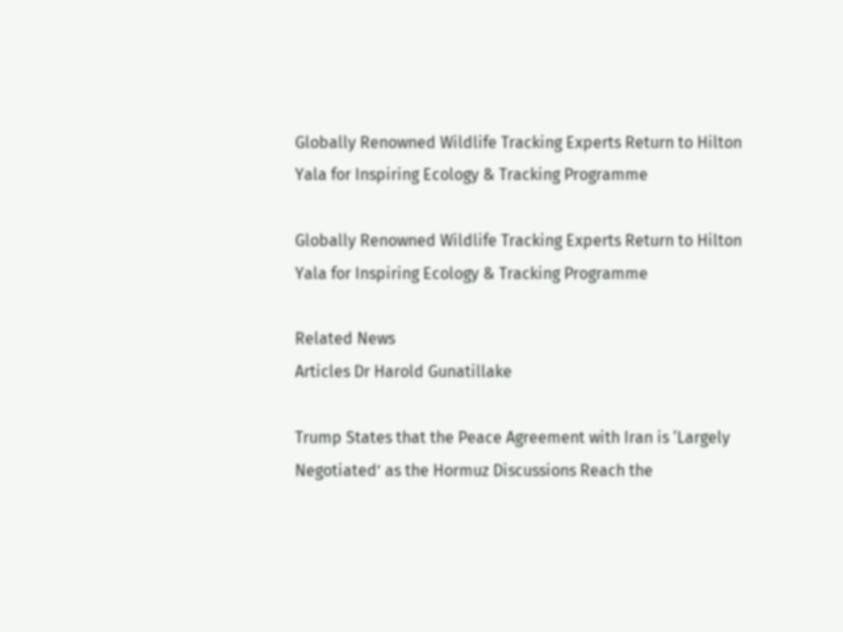Globally Renowned Wildlife Tracking Experts Return to Hilton Yala for Inspiring Ecology & Tracking Programme

Globally Renowned Wildlife Tracking Experts Return to Hilton Yala for Inspiring Ecology & Tracking Programme

Related News
Articles Dr Harold Gunatillake

Trump States that the Peace Agreement with Iran is ‘Largely Negotiated’ as the Hormuz Discussions Reach the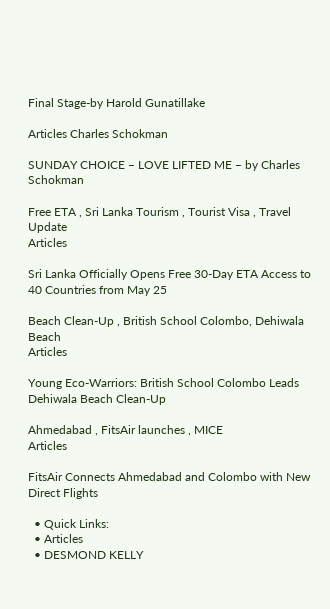Final Stage-by Harold Gunatillake

Articles Charles Schokman

SUNDAY CHOICE – LOVE LIFTED ME – by Charles Schokman

Free ETA , Sri Lanka Tourism , Tourist Visa , Travel Update
Articles

Sri Lanka Officially Opens Free 30-Day ETA Access to 40 Countries from May 25

Beach Clean-Up , British School Colombo, Dehiwala Beach
Articles

Young Eco-Warriors: British School Colombo Leads Dehiwala Beach Clean-Up

Ahmedabad , FitsAir launches , MICE
Articles

FitsAir Connects Ahmedabad and Colombo with New Direct Flights

  • Quick Links:
  • Articles
  • DESMOND KELLY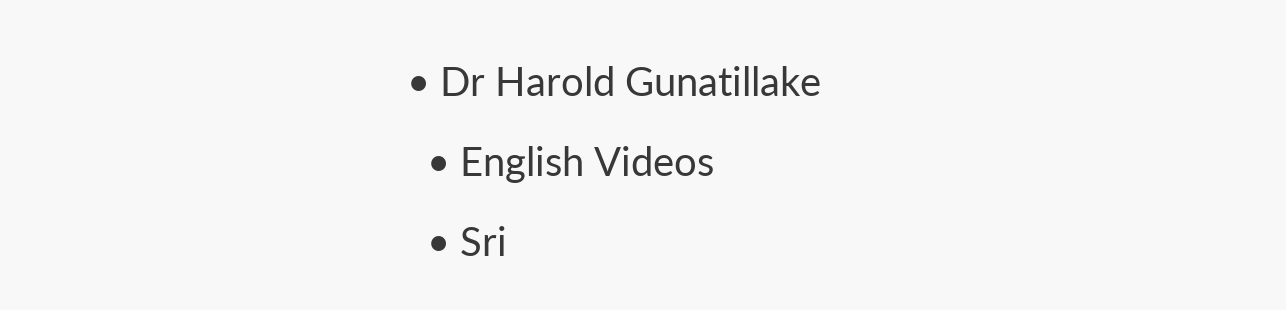• Dr Harold Gunatillake
  • English Videos
  • Sri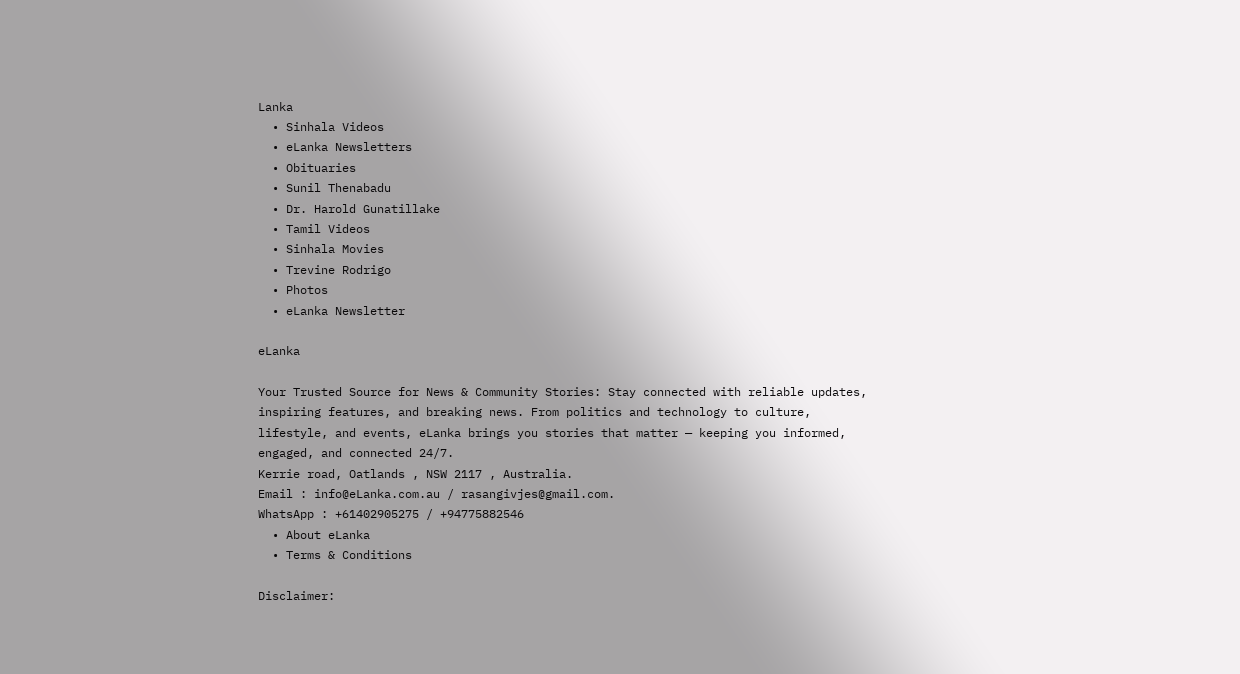Lanka
  • Sinhala Videos
  • eLanka Newsletters
  • Obituaries
  • Sunil Thenabadu
  • Dr. Harold Gunatillake
  • Tamil Videos
  • Sinhala Movies
  • Trevine Rodrigo
  • Photos
  • eLanka Newsletter

eLanka

Your Trusted Source for News & Community Stories: Stay connected with reliable updates, inspiring features, and breaking news. From politics and technology to culture, lifestyle, and events, eLanka brings you stories that matter — keeping you informed, engaged, and connected 24/7.
Kerrie road, Oatlands , NSW 2117 , Australia.
Email : info@eLanka.com.au / rasangivjes@gmail.com.
WhatsApp : +61402905275 / +94775882546
  • About eLanka
  • Terms & Conditions

Disclaimer: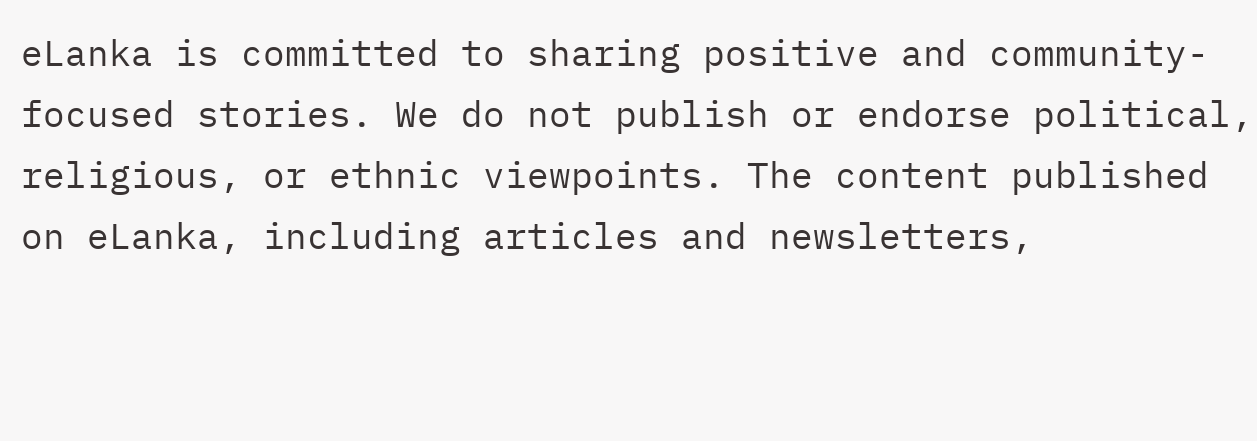eLanka is committed to sharing positive and community-focused stories. We do not publish or endorse political, religious, or ethnic viewpoints. The content published on eLanka, including articles and newsletters,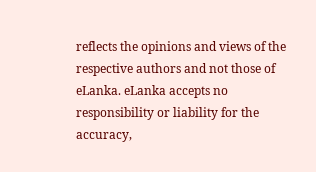reflects the opinions and views of the respective authors and not those of eLanka. eLanka accepts no responsibility or liability for the accuracy,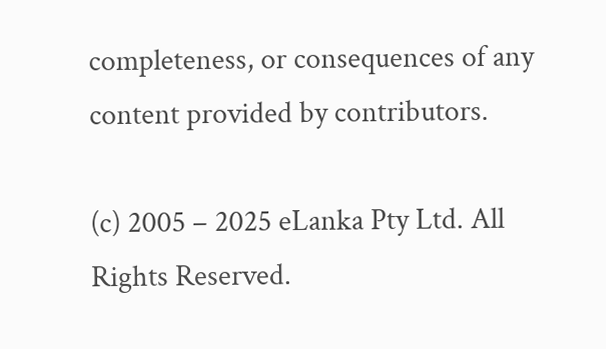completeness, or consequences of any content provided by contributors.

(c) 2005 – 2025 eLanka Pty Ltd. All Rights Reserved.